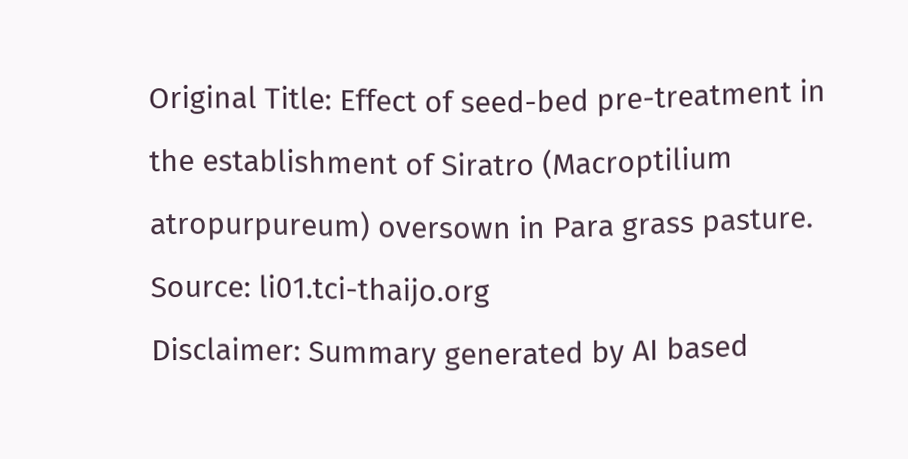Original Title: Effect of seed-bed pre-treatment in the establishment of Siratro (Macroptilium atropurpureum) oversown in Para grass pasture.
Source: li01.tci-thaijo.org
Disclaimer: Summary generated by AI based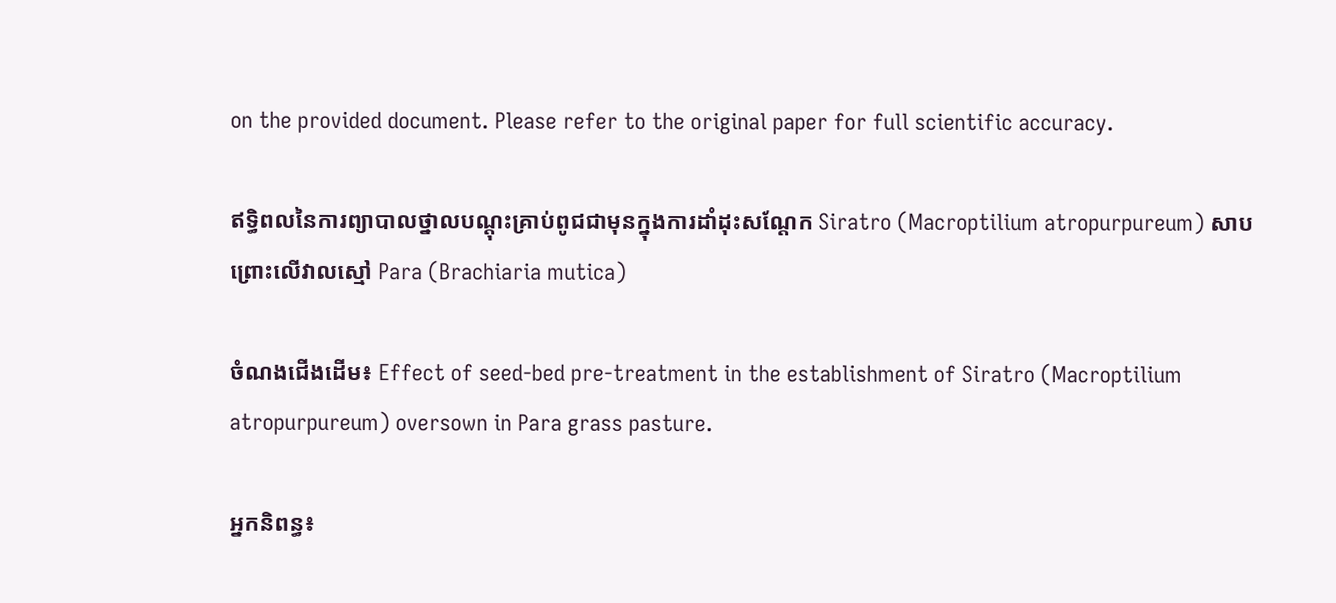on the provided document. Please refer to the original paper for full scientific accuracy.

ឥទ្ធិពលនៃការព្យាបាលថ្នាលបណ្តុះគ្រាប់ពូជជាមុនក្នុងការដាំដុះសណ្តែក Siratro (Macroptilium atropurpureum) សាបព្រោះលើវាលស្មៅ Para (Brachiaria mutica)

ចំណងជើងដើម៖ Effect of seed-bed pre-treatment in the establishment of Siratro (Macroptilium atropurpureum) oversown in Para grass pasture.

អ្នកនិពន្ធ៖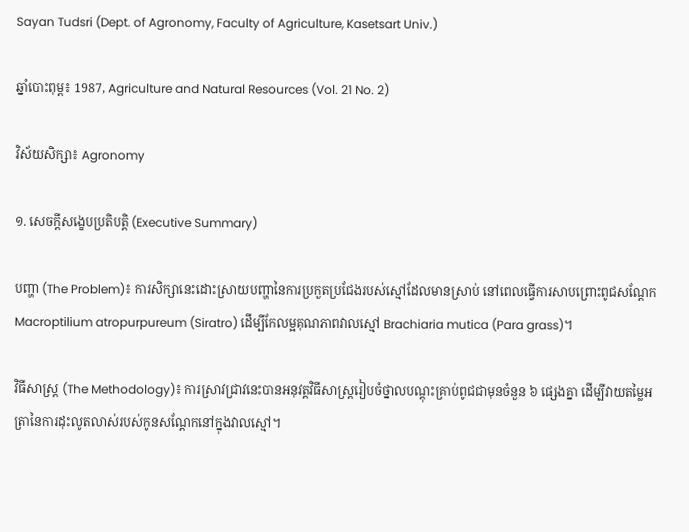Sayan Tudsri (Dept. of Agronomy, Faculty of Agriculture, Kasetsart Univ.)

ឆ្នាំបោះពុម្ព៖ 1987, Agriculture and Natural Resources (Vol. 21 No. 2)

វិស័យសិក្សា៖ Agronomy

១. សេចក្តីសង្ខេបប្រតិបត្តិ (Executive Summary)

បញ្ហា (The Problem)៖ ការសិក្សានេះដោះស្រាយបញ្ហានៃការប្រកួតប្រជែងរបស់ស្មៅដែលមានស្រាប់ នៅពេលធ្វើការសាបព្រោះពូជសណ្តែក Macroptilium atropurpureum (Siratro) ដើម្បីកែលម្អគុណភាពវាលស្មៅ Brachiaria mutica (Para grass)។

វិធីសាស្ត្រ (The Methodology)៖ ការស្រាវជ្រាវនេះបានអនុវត្តវិធីសាស្ត្ររៀបចំថ្នាលបណ្តុះគ្រាប់ពូជជាមុនចំនួន ៦ ផ្សេងគ្នា ដើម្បីវាយតម្លៃអត្រានៃការដុះលូតលាស់របស់កូនសណ្តែកនៅក្នុងវាលស្មៅ។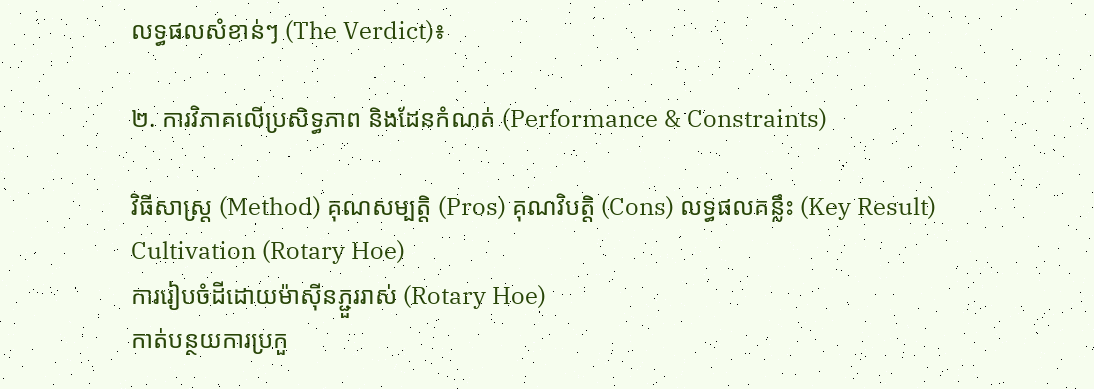លទ្ធផលសំខាន់ៗ (The Verdict)៖

២. ការវិភាគលើប្រសិទ្ធភាព និងដែនកំណត់ (Performance & Constraints)

វិធីសាស្ត្រ (Method) គុណសម្បត្តិ (Pros) គុណវិបត្តិ (Cons) លទ្ធផលគន្លឹះ (Key Result)
Cultivation (Rotary Hoe)
ការរៀបចំដីដោយម៉ាស៊ីនភ្ជួររាស់ (Rotary Hoe)
កាត់បន្ថយការប្រកួ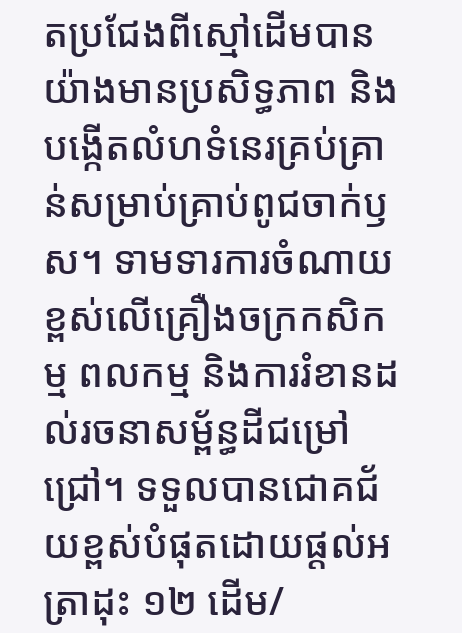តប្រជែងពីស្មៅដើមបានយ៉ាងមានប្រសិទ្ធភាព និងបង្កើតលំហទំនេរគ្រប់គ្រាន់សម្រាប់គ្រាប់ពូជចាក់ឫស។ ទាមទារការចំណាយខ្ពស់លើគ្រឿងចក្រកសិកម្ម ពលកម្ម និងការរំខានដល់រចនាសម្ព័ន្ធដីជម្រៅជ្រៅ។ ទទួលបានជោគជ័យខ្ពស់បំផុតដោយផ្តល់អត្រាដុះ ១២ ដើម/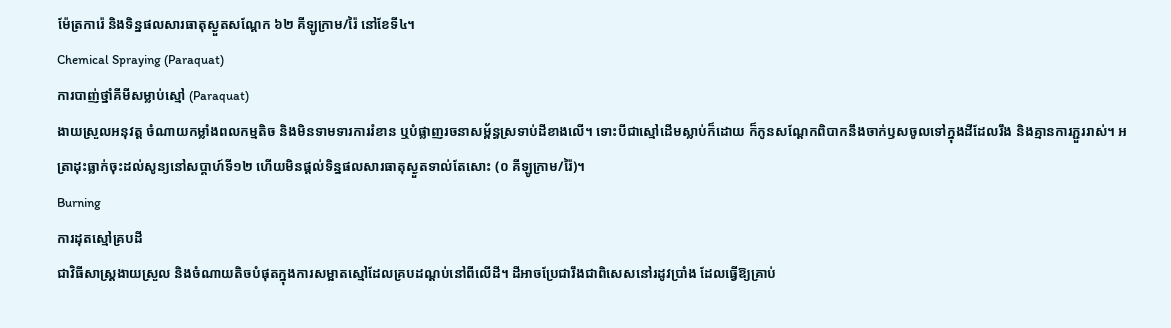ម៉ែត្រការ៉េ និងទិន្នផលសារធាតុស្ងួតសណ្តែក ៦២ គីឡូក្រាម/រ៉ៃ នៅខែទី៤។
Chemical Spraying (Paraquat)
ការបាញ់ថ្នាំគីមីសម្លាប់ស្មៅ (Paraquat)
ងាយស្រួលអនុវត្ត ចំណាយកម្លាំងពលកម្មតិច និងមិនទាមទារការរំខាន ឬបំផ្លាញរចនាសម្ព័ន្ធស្រទាប់ដីខាងលើ។ ទោះបីជាស្មៅដើមស្លាប់ក៏ដោយ ក៏កូនសណ្តែកពិបាកនឹងចាក់ឫសចូលទៅក្នុងដីដែលរឹង និងគ្មានការភ្ជួររាស់។ អត្រាដុះធ្លាក់ចុះដល់សូន្យនៅសប្តាហ៍ទី១២ ហើយមិនផ្តល់ទិន្នផលសារធាតុស្ងួតទាល់តែសោះ (០ គីឡូក្រាម/រ៉ៃ)។
Burning
ការដុតស្មៅគ្របដី
ជាវិធីសាស្ត្រងាយស្រួល និងចំណាយតិចបំផុតក្នុងការសម្អាតស្មៅដែលគ្របដណ្តប់នៅពីលើដី។ ដីអាចប្រែជារឹងជាពិសេសនៅរដូវប្រាំង ដែលធ្វើឱ្យគ្រាប់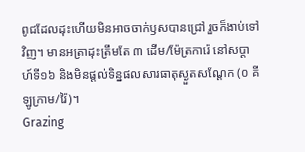ពូជដែលដុះហើយមិនអាចចាក់ឫសបានជ្រៅ រួចក៏ងាប់ទៅវិញ។ មានអត្រាដុះត្រឹមតែ ៣ ដើម/ម៉ែត្រការ៉េ នៅសប្តាហ៍ទី១៦ និងមិនផ្តល់ទិន្នផលសារធាតុស្ងួតសណ្តែក (០ គីឡូក្រាម/រ៉ៃ)។
Grazing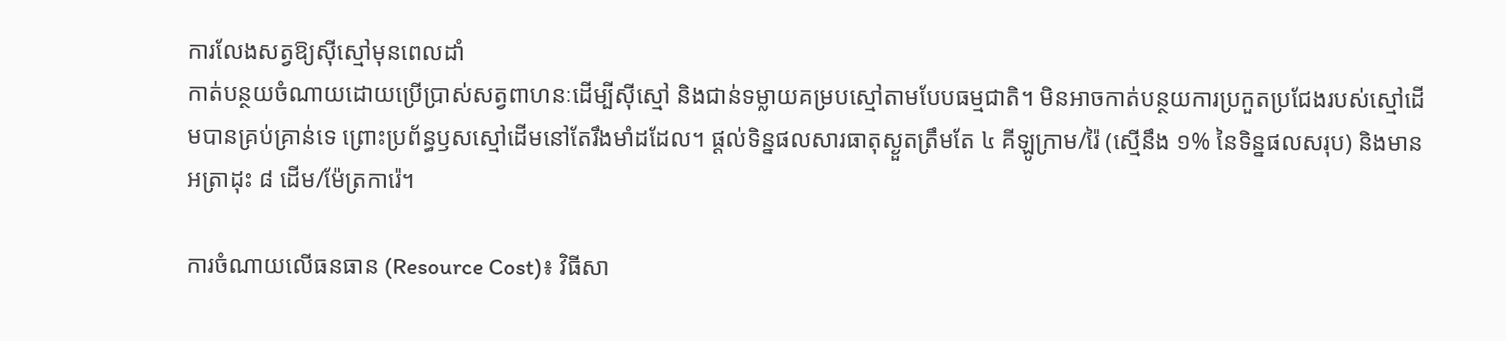ការលែងសត្វឱ្យស៊ីស្មៅមុនពេលដាំ
កាត់បន្ថយចំណាយដោយប្រើប្រាស់សត្វពាហនៈដើម្បីស៊ីស្មៅ និងជាន់ទម្លាយគម្របស្មៅតាមបែបធម្មជាតិ។ មិនអាចកាត់បន្ថយការប្រកួតប្រជែងរបស់ស្មៅដើមបានគ្រប់គ្រាន់ទេ ព្រោះប្រព័ន្ធឫសស្មៅដើមនៅតែរឹងមាំដដែល។ ផ្តល់ទិន្នផលសារធាតុស្ងួតត្រឹមតែ ៤ គីឡូក្រាម/រ៉ៃ (ស្មើនឹង ១% នៃទិន្នផលសរុប) និងមានអត្រាដុះ ៨ ដើម/ម៉ែត្រការ៉េ។

ការចំណាយលើធនធាន (Resource Cost)៖ វិធីសា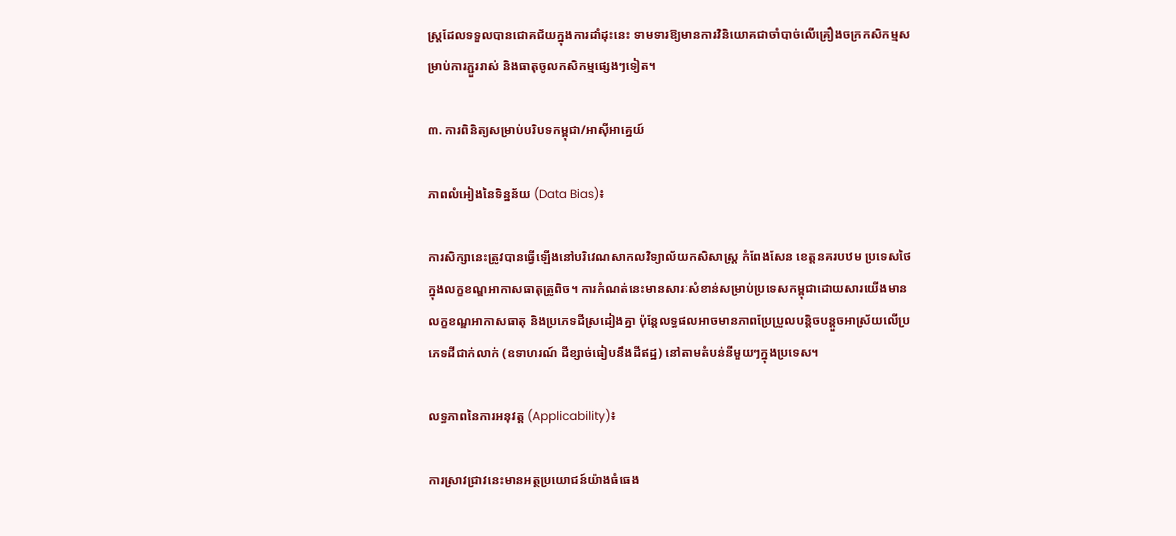ស្ត្រដែលទទួលបានជោគជ័យក្នុងការដាំដុះនេះ ទាមទារឱ្យមានការវិនិយោគជាចាំបាច់លើគ្រឿងចក្រកសិកម្មសម្រាប់ការភ្ជួររាស់ និងធាតុចូលកសិកម្មផ្សេងៗទៀត។

៣. ការពិនិត្យសម្រាប់បរិបទកម្ពុជា/អាស៊ីអាគ្នេយ៍

ភាពលំអៀងនៃទិន្នន័យ (Data Bias)៖

ការសិក្សានេះត្រូវបានធ្វើឡើងនៅបរិវេណសាកលវិទ្យាល័យកសិសាស្រ្ត កំពែងសែន ខេត្តនគរបឋម ប្រទេសថៃ ក្នុងលក្ខខណ្ឌអាកាសធាតុត្រូពិច។ ការកំណត់នេះមានសារៈសំខាន់សម្រាប់ប្រទេសកម្ពុជាដោយសារយើងមានលក្ខខណ្ឌអាកាសធាតុ និងប្រភេទដីស្រដៀងគ្នា ប៉ុន្តែលទ្ធផលអាចមានភាពប្រែប្រួលបន្តិចបន្តួចអាស្រ័យលើប្រភេទដីជាក់លាក់ (ឧទាហរណ៍ ដីខ្សាច់ធៀបនឹងដីឥដ្ឋ) នៅតាមតំបន់នីមួយៗក្នុងប្រទេស។

លទ្ធភាពនៃការអនុវត្ត (Applicability)៖

ការស្រាវជ្រាវនេះមានអត្ថប្រយោជន៍យ៉ាងធំធេង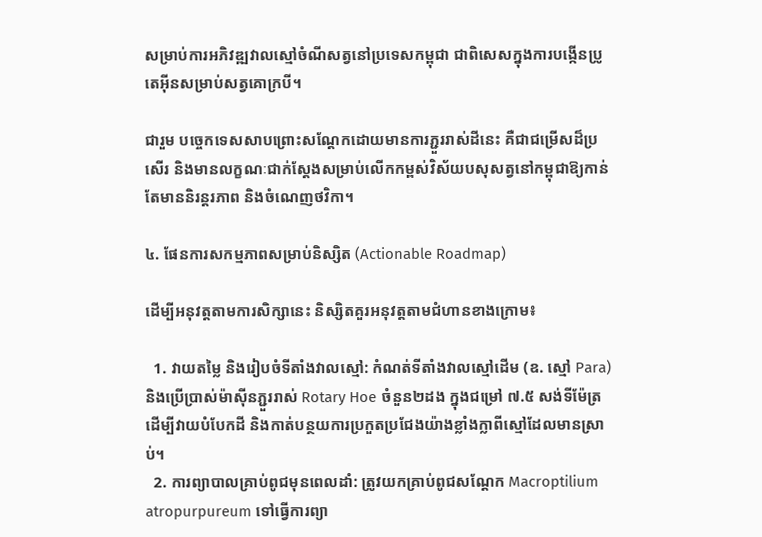សម្រាប់ការអភិវឌ្ឍវាលស្មៅចំណីសត្វនៅប្រទេសកម្ពុជា ជាពិសេសក្នុងការបង្កើនប្រូតេអ៊ីនសម្រាប់សត្វគោក្របី។

ជារួម បច្ចេកទេសសាបព្រោះសណ្តែកដោយមានការភ្ជួររាស់ដីនេះ គឺជាជម្រើសដ៏ប្រសើរ និងមានលក្ខណៈជាក់ស្តែងសម្រាប់លើកកម្ពស់វិស័យបសុសត្វនៅកម្ពុជាឱ្យកាន់តែមាននិរន្តរភាព និងចំណេញថវិកា។

៤. ផែនការសកម្មភាពសម្រាប់និស្សិត (Actionable Roadmap)

ដើម្បីអនុវត្តតាមការសិក្សានេះ និស្សិតគួរអនុវត្តតាមជំហានខាងក្រោម៖

  1. វាយតម្លៃ និងរៀបចំទីតាំងវាលស្មៅ: កំណត់ទីតាំងវាលស្មៅដើម (ឧ. ស្មៅ Para) និងប្រើប្រាស់ម៉ាស៊ីនភ្ជួររាស់ Rotary Hoe ចំនួន២ដង ក្នុងជម្រៅ ៧.៥ សង់ទីម៉ែត្រ ដើម្បីវាយបំបែកដី និងកាត់បន្ថយការប្រកួតប្រជែងយ៉ាងខ្លាំងក្លាពីស្មៅដែលមានស្រាប់។
  2. ការព្យាបាលគ្រាប់ពូជមុនពេលដាំ: ត្រូវយកគ្រាប់ពូជសណ្តែក Macroptilium atropurpureum ទៅធ្វើការព្យា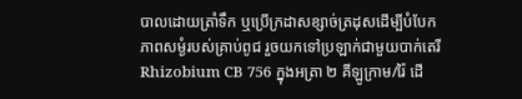បាលដោយត្រាំទឹក ឬប្រើក្រដាសខ្សាច់ត្រដុសដើម្បីបំបែកភាពសម្ងំរបស់គ្រាប់ពូជ រួចយកទៅប្រឡាក់ជាមួយបាក់តេរី Rhizobium CB 756 ក្នុងអត្រា ២ គីឡូក្រាម/រ៉ៃ ដើ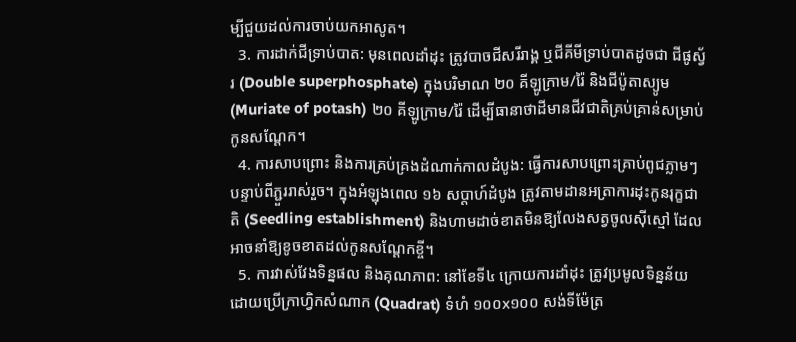ម្បីជួយដល់ការចាប់យកអាសូត។
  3. ការដាក់ជីទ្រាប់បាត: មុនពេលដាំដុះ ត្រូវបាចជីសរីរាង្គ ឬជីគីមីទ្រាប់បាតដូចជា ជីផូស្វ័រ (Double superphosphate) ក្នុងបរិមាណ ២០ គីឡូក្រាម/រ៉ៃ និងជីប៉ូតាស្យូម (Muriate of potash) ២០ គីឡូក្រាម/រ៉ៃ ដើម្បីធានាថាដីមានជីវជាតិគ្រប់គ្រាន់សម្រាប់កូនសណ្តែក។
  4. ការសាបព្រោះ និងការគ្រប់គ្រងដំណាក់កាលដំបូង: ធ្វើការសាបព្រោះគ្រាប់ពូជភ្លាមៗបន្ទាប់ពីភ្ជួររាស់រួច។ ក្នុងអំឡុងពេល ១៦ សប្តាហ៍ដំបូង ត្រូវតាមដានអត្រាការដុះកូនរុក្ខជាតិ (Seedling establishment) និងហាមដាច់ខាតមិនឱ្យលែងសត្វចូលស៊ីស្មៅ ដែលអាចនាំឱ្យខូចខាតដល់កូនសណ្តែកខ្ចី។
  5. ការវាស់វែងទិន្នផល និងគុណភាព: នៅខែទី៤ ក្រោយការដាំដុះ ត្រូវប្រមូលទិន្នន័យដោយប្រើក្រាហ្វិកសំណាក (Quadrat) ទំហំ ១០០x១០០ សង់ទីម៉ែត្រ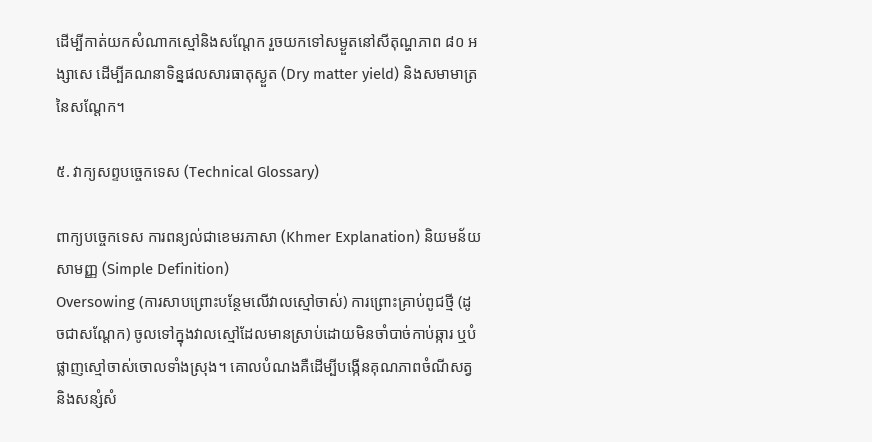ដើម្បីកាត់យកសំណាកស្មៅនិងសណ្តែក រួចយកទៅសម្ងួតនៅសីតុណ្ហភាព ៨០ អង្សាសេ ដើម្បីគណនាទិន្នផលសារធាតុស្ងួត (Dry matter yield) និងសមាមាត្រនៃសណ្តែក។

៥. វាក្យសព្ទបច្ចេកទេស (Technical Glossary)

ពាក្យបច្ចេកទេស ការពន្យល់ជាខេមរភាសា (Khmer Explanation) និយមន័យសាមញ្ញ (Simple Definition)
Oversowing (ការសាបព្រោះបន្ថែមលើវាលស្មៅចាស់) ការព្រោះគ្រាប់ពូជថ្មី (ដូចជាសណ្តែក) ចូលទៅក្នុងវាលស្មៅដែលមានស្រាប់ដោយមិនចាំបាច់កាប់ឆ្ការ ឬបំផ្លាញស្មៅចាស់ចោលទាំងស្រុង។ គោលបំណងគឺដើម្បីបង្កើនគុណភាពចំណីសត្វ និងសន្សំសំ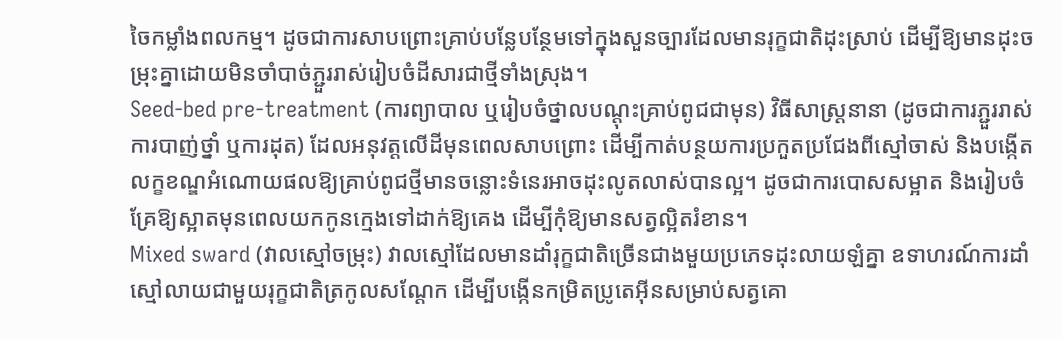ចៃកម្លាំងពលកម្ម។ ដូចជាការសាបព្រោះគ្រាប់បន្លែបន្ថែមទៅក្នុងសួនច្បារដែលមានរុក្ខជាតិដុះស្រាប់ ដើម្បីឱ្យមានដុះចម្រុះគ្នាដោយមិនចាំបាច់ភ្ជួររាស់រៀបចំដីសារជាថ្មីទាំងស្រុង។
Seed-bed pre-treatment (ការព្យាបាល ឬរៀបចំថ្នាលបណ្តុះគ្រាប់ពូជជាមុន) វិធីសាស្ត្រនានា (ដូចជាការភ្ជួររាស់ ការបាញ់ថ្នាំ ឬការដុត) ដែលអនុវត្តលើដីមុនពេលសាបព្រោះ ដើម្បីកាត់បន្ថយការប្រកួតប្រជែងពីស្មៅចាស់ និងបង្កើតលក្ខខណ្ឌអំណោយផលឱ្យគ្រាប់ពូជថ្មីមានចន្លោះទំនេរអាចដុះលូតលាស់បានល្អ។ ដូចជាការបោសសម្អាត និងរៀបចំគ្រែឱ្យស្អាតមុនពេលយកកូនក្មេងទៅដាក់ឱ្យគេង ដើម្បីកុំឱ្យមានសត្វល្អិតរំខាន។
Mixed sward (វាលស្មៅចម្រុះ) វាលស្មៅដែលមានដាំរុក្ខជាតិច្រើនជាងមួយប្រភេទដុះលាយឡំគ្នា ឧទាហរណ៍ការដាំស្មៅលាយជាមួយរុក្ខជាតិត្រកូលសណ្តែក ដើម្បីបង្កើនកម្រិតប្រូតេអ៊ីនសម្រាប់សត្វគោ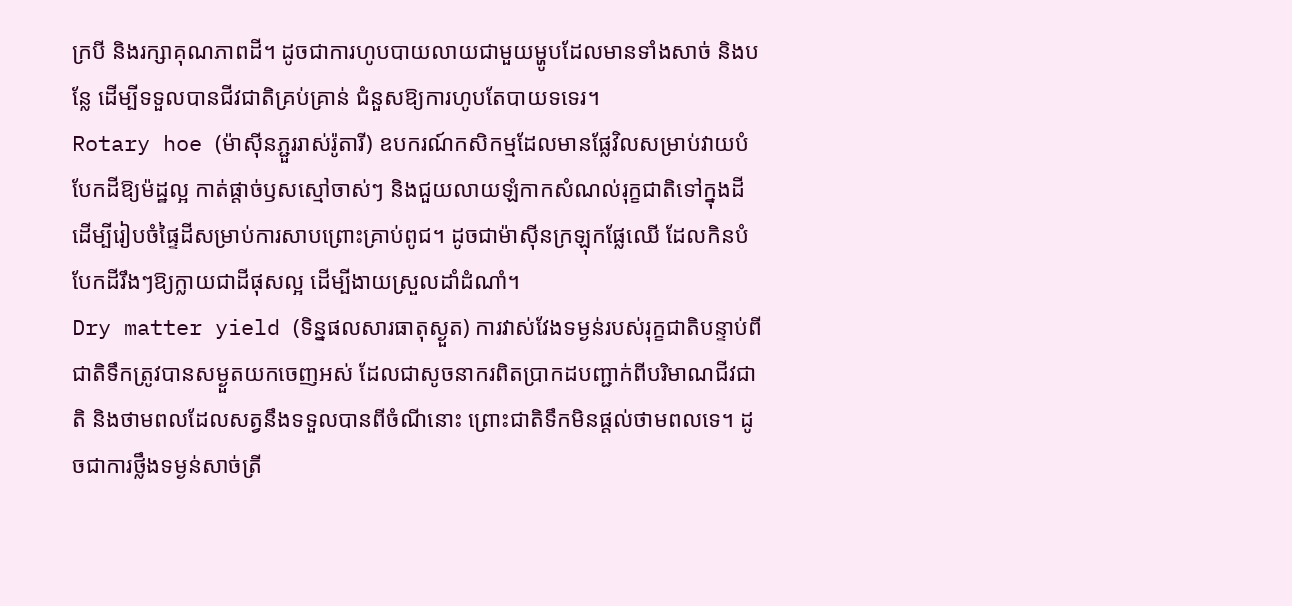ក្របី និងរក្សាគុណភាពដី។ ដូចជាការហូបបាយលាយជាមួយម្ហូបដែលមានទាំងសាច់ និងបន្លែ ដើម្បីទទួលបានជីវជាតិគ្រប់គ្រាន់ ជំនួសឱ្យការហូបតែបាយទទេរ។
Rotary hoe (ម៉ាស៊ីនភ្ជួររាស់រ៉ូតារី) ឧបករណ៍កសិកម្មដែលមានផ្លែវិលសម្រាប់វាយបំបែកដីឱ្យម៉ដ្ឋល្អ កាត់ផ្តាច់ឫសស្មៅចាស់ៗ និងជួយលាយឡំកាកសំណល់រុក្ខជាតិទៅក្នុងដី ដើម្បីរៀបចំផ្ទៃដីសម្រាប់ការសាបព្រោះគ្រាប់ពូជ។ ដូចជាម៉ាស៊ីនក្រឡុកផ្លែឈើ ដែលកិនបំបែកដីរឹងៗឱ្យក្លាយជាដីផុសល្អ ដើម្បីងាយស្រួលដាំដំណាំ។
Dry matter yield (ទិន្នផលសារធាតុស្ងួត) ការវាស់វែងទម្ងន់របស់រុក្ខជាតិបន្ទាប់ពីជាតិទឹកត្រូវបានសម្ងួតយកចេញអស់ ដែលជាសូចនាករពិតប្រាកដបញ្ជាក់ពីបរិមាណជីវជាតិ និងថាមពលដែលសត្វនឹងទទួលបានពីចំណីនោះ ព្រោះជាតិទឹកមិនផ្តល់ថាមពលទេ។ ដូចជាការថ្លឹងទម្ងន់សាច់ត្រី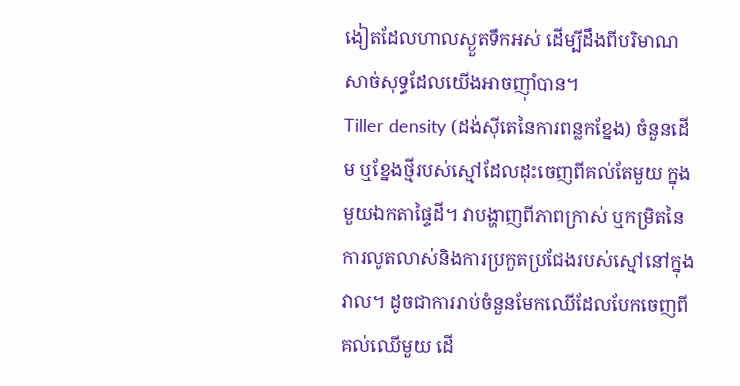ងៀតដែលហាលស្ងួតទឹកអស់ ដើម្បីដឹងពីបរិមាណសាច់សុទ្ធដែលយើងអាចញ៉ាំបាន។
Tiller density (ដង់ស៊ីតេនៃការពន្លកខ្នែង) ចំនួនដើម ឬខ្នែងថ្មីរបស់ស្មៅដែលដុះចេញពីគល់តែមួយ ក្នុងមួយឯកតាផ្ទៃដី។ វាបង្ហាញពីភាពក្រាស់ ឬកម្រិតនៃការលូតលាស់និងការប្រកួតប្រជែងរបស់ស្មៅនៅក្នុងវាល។ ដូចជាការរាប់ចំនួនមែកឈើដែលបែកចេញពីគល់ឈើមួយ ដើ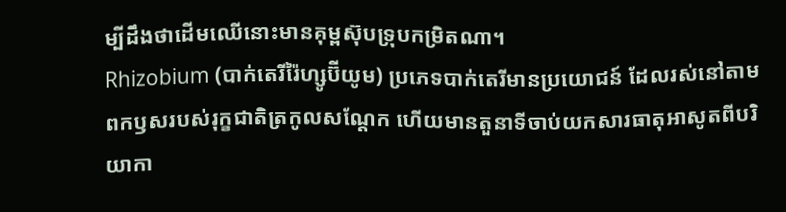ម្បីដឹងថាដើមឈើនោះមានគុម្ពស៊ុបទ្រុបកម្រិតណា។
Rhizobium (បាក់តេរីរ៉ៃហ្សូប៊ីយូម) ប្រភេទបាក់តេរីមានប្រយោជន៍ ដែលរស់នៅតាមពកឫសរបស់រុក្ខជាតិត្រកូលសណ្តែក ហើយមានតួនាទីចាប់យកសារធាតុអាសូតពីបរិយាកា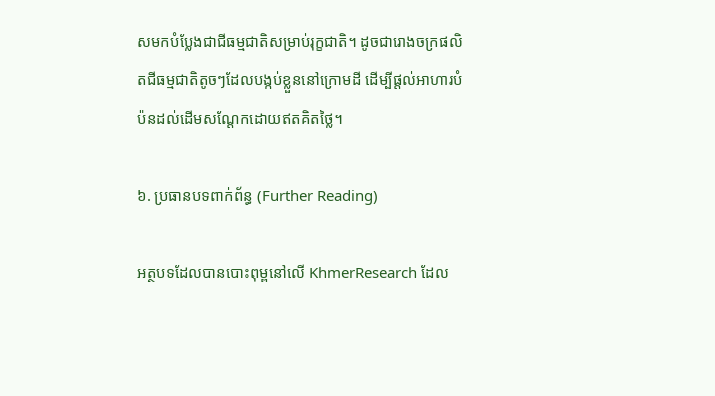សមកបំប្លែងជាជីធម្មជាតិសម្រាប់រុក្ខជាតិ។ ដូចជារោងចក្រផលិតជីធម្មជាតិតូចៗដែលបង្កប់ខ្លួននៅក្រោមដី ដើម្បីផ្តល់អាហារបំប៉នដល់ដើមសណ្តែកដោយឥតគិតថ្លៃ។

៦. ប្រធានបទពាក់ព័ន្ធ (Further Reading)

អត្ថបទដែលបានបោះពុម្ពនៅលើ KhmerResearch ដែល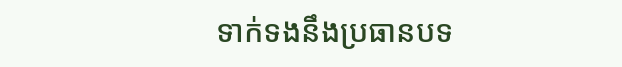ទាក់ទងនឹងប្រធានបទ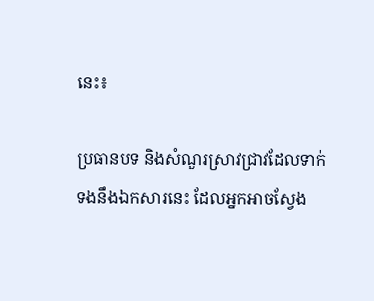នេះ៖

ប្រធានបទ និងសំណួរស្រាវជ្រាវដែលទាក់ទងនឹងឯកសារនេះ ដែលអ្នកអាចស្វែង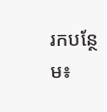រកបន្ថែម៖